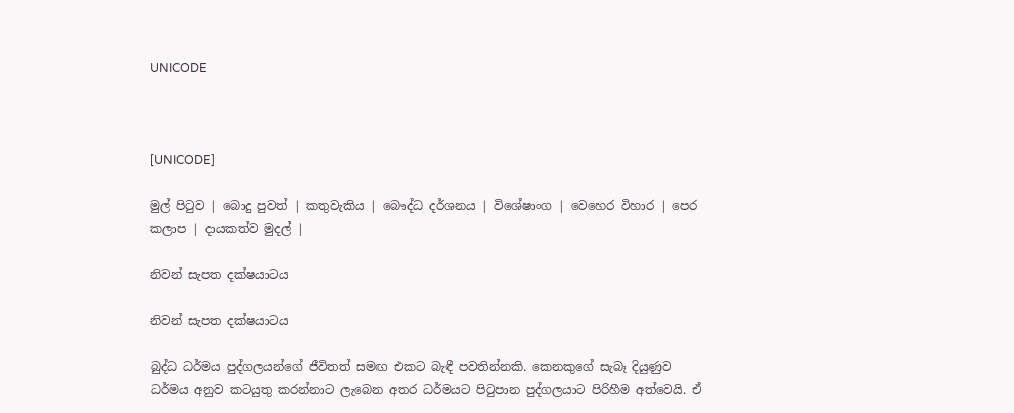UNICODE



[UNICODE]

මුල් පිටුව | බොදු පුවත් | කතුවැකිය | බෞද්ධ දර්ශනය | විශේෂාංග | වෙහෙර විහාර | පෙර කලාප | දායකත්ව මුදල් |

නිවන් සැපත දක්ෂයාටය

නිවන් සැපත දක්ෂයාටය

බුද්ධ ධර්මය පුද්ගලයන්ගේ ජීවිතත් සමඟ එකට බැඳී පවතින්නකි. කෙනකුගේ සැබෑ දියුණුව ධර්මය අනුව කටයුතු කරන්නාට ලැබෙන අතර ධර්මයට පිටුපාන පුද්ගලයාට පිරිහීම අත්වෙයි. ඒ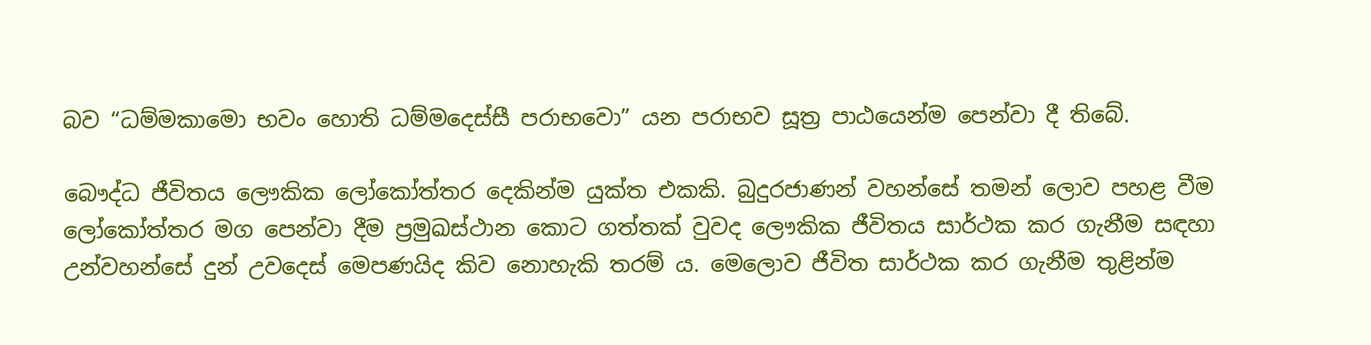බව “ධම්මකාමො භවං හොති ධම්මදෙස්සී පරාභවො” යන පරාභව සූත්‍ර පාඨයෙන්ම පෙන්වා දී තිබේ.

බෞද්ධ ජීවිතය ලෞකික ලෝකෝත්තර දෙකින්ම යුක්ත එකකි. බුදුරජාණන් වහන්සේ තමන් ලොව පහළ වීම ලෝකෝත්තර මග පෙන්වා දීම ප්‍රමුඛස්ථාන කොට ගත්තක් වුවද ලෞකික ජීවිතය සාර්ථක කර ගැනීම සඳහා උන්වහන්සේ දුන් උවදෙස් මෙපණයිද කිව නොහැකි තරම් ය. මෙලොව ජීවිත සාර්ථක කර ගැනීම තුළින්ම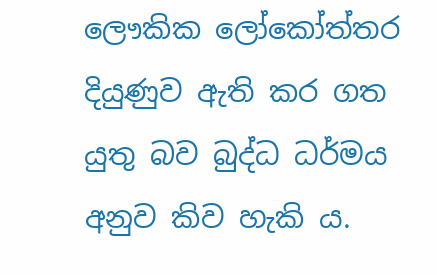ලෞකික ලෝකෝත්තර දියුණුව ඇති කර ගත යුතු බව බුද්ධ ධර්මය අනුව කිව හැකි ය.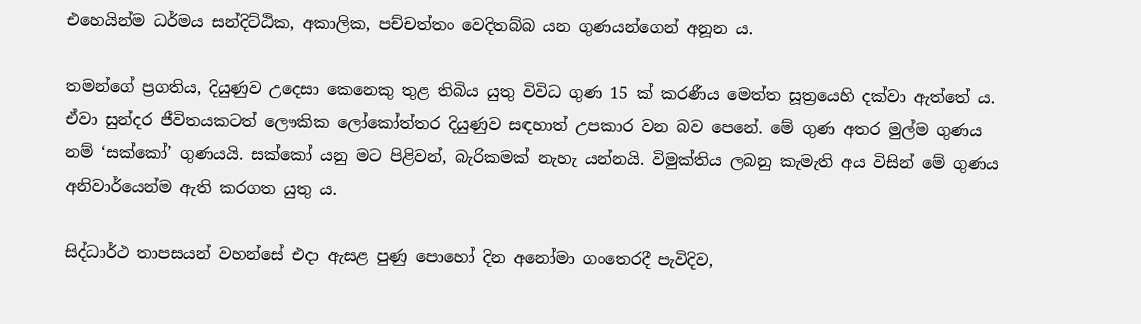එහෙයින්ම ධර්මය සන්දිට්ඨික, අකාලික, පච්චත්තං වෙදිතබ්බ යන ගුණයන්ගෙන් අනූන ය.

තමන්ගේ ප්‍රගතිය, දියුණුව උදෙසා කෙනෙකු තුළ තිබිය යුතු විවිධ ගුණ 15 ක් කරණීය මෙත්ත සූත්‍රයෙහි දක්වා ඇත්තේ ය. ඒවා සුන්දර ජීවිතයකටත් ලෞකික ලෝකෝත්තර දියුණුව සඳහාත් උපකාර වන බව පෙනේ. මේ ගුණ අතර මුල්ම ගුණය නම් ‘සක්කෝ’ ගුණයයි. සක්කෝ යනු මට පිළිවන්, බැරිකමක් නැහැ යන්නයි. විමුක්තිය ලබනු කැමැති අය විසින් මේ ගුණය අනිවාර්යෙන්ම ඇති කරගත යුතු ය.

සිද්ධාර්ථ තාපසයන් වහන්සේ එදා ඇසළ පුණු පොහෝ දින අනෝමා ගංතෙරදී පැවිදිව,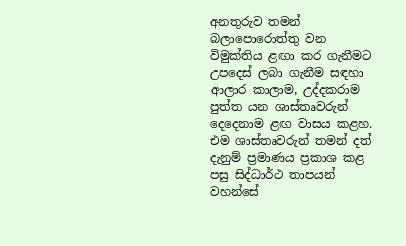අනතුරුව තමන් බලාපොරොත්තු වන විමුක්තිය ළඟා කර ගැනීමට උපදෙස් ලබා ගැනීම සඳහා ආලාර කාලාම, උද්දකරාම පුත්ත යන ශාස්තෘවරුන් දෙදෙනාම ළඟ වාසය කළහ. එම ශාස්තෘවරුන් තමන් දත් දැනුම් ප්‍රමාණය ප්‍රකාශ කළ පසු සිද්ධාර්ථ තාපයන් වහන්සේ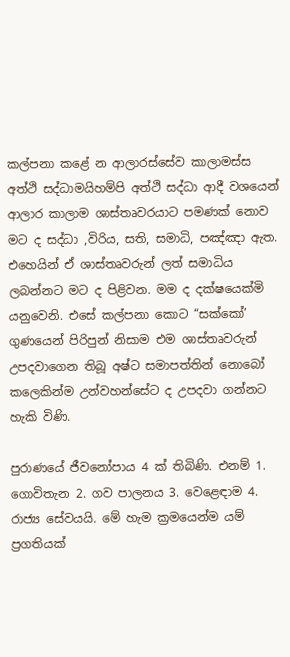කල්පනා කළේ න ආලාරස්සේව කාලාමස්ස අත්ථි සද්ධාමයිහම්පි අත්ථි සද්ධා ආදී වශයෙන් ආලාර කාලාම ශාස්තෘවරයාට පමණක් නොව මට ද සද්ධා ,විරිය, සති, සමාධි, පඤ්ඤා ඇත. එහෙයින් ඒ ශාස්තෘවරුන් ලත් සමාධිය ලබන්නට මට ද පිළිවන. මම ද දක්ෂයෙක්මි යනුවෙනි. එසේ කල්පනා කොට “සක්කෝ’ ගුණයෙන් පිරිපුන් නිසාම එම ශාස්තෘවරුන් උපදවාගෙන තිබූ අෂ්ට සමාපත්තින් නොබෝ කලෙකින්ම උන්වහන්සේට ද උපදවා ගන්නට හැකි විණි.

පුරාණයේ ජීවනෝපාය 4 ක් තිබිණි. එනම් 1. ගොවිතැන 2. ගව පාලනය 3. වෙළෙඳාම 4. රාජ්‍ය සේවයයි. මේ හැම ක්‍රමයෙන්ම යම් ප්‍රගතියක්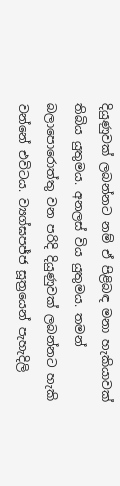දියුණුවක් ලබන්නට නම් ඒ පිළිබඳ මනා හැකියාවක් තිබිය යුතුමය. අනලස් විය යුතුමය. තමන් බලාපොරොත්තු වන පරිදි දියුණුවක් ලබන්නට හැකි වන්නේ එවිටය. ව්‍යග්ඝපජ්ජ සූත්‍රයෙන් පැහැදිලි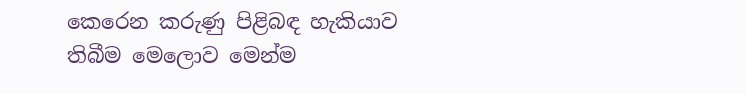කෙරෙන කරුණු පිළිබඳ හැකියාව තිබීම මෙලොව මෙන්ම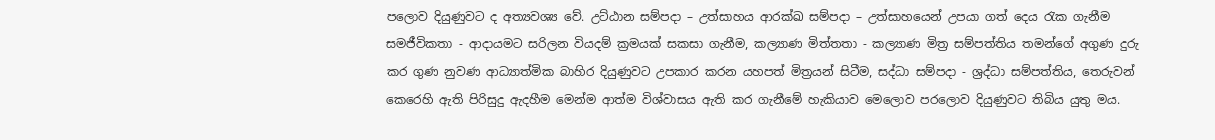පලොව දියුණුවට ද අත්‍යවශ්‍ය වේ. උට්ඨාන සම්පදා – උත්සාහය ආරක්ඛ සම්පදා – උත්සාහයෙන් උපයා ගත් දෙය රැක ගැනීම සමජීවිකතා - ආදායමට සරිලන වියදම් ක්‍රමයක් සකසා ගැනීම, කල්‍යාණ මිත්තතා - කල්‍යාණ මිත්‍ර සම්පත්තිය තමන්ගේ අගුණ දුරු කර ගුණ නුවණ ආධ්‍යාත්මික බාහිර දියුණුවට උපකාර කරන යහපත් මිත්‍රයන් සිටීම, සද්ධා සම්පදා - ශ්‍රද්ධා සම්පත්තිය, තෙරුවන් කෙරෙහි ඇති පිරිසුදු ඇදහීම මෙන්ම ආත්ම විශ්වාසය ඇති කර ගැනීමේ හැකියාව මෙලොව පරලොව දියුණුවට තිබිය යුතු මය.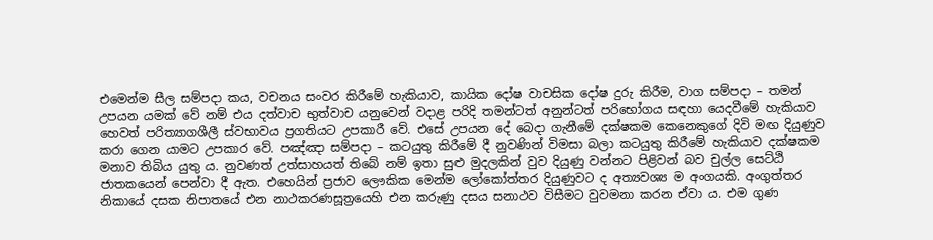එමෙන්ම සීල සම්පදා කය, වචනය සංවර කිරීමේ හැකියාව, කායික දෝෂ වාචසික දෝෂ දුරු කිරීම, වාග සම්පදා – තමන් උපයන යමක් වේ නම් එය දත්වාච භුත්වාච යනුවෙන් වදාළ පරිදි තමන්ටත් අනුන්ටත් පරිභෝගය සඳහා යෙදවීමේ හැකියාව හෙවත් පරිත්‍යාගශීලී ස්වභාවය ප්‍රගතියට උපකාරී වේ. එසේ උපයන දේ බෙදා ගැනීමේ දක්ෂකම කෙනෙකුගේ දිවි මඟ දියුණුව කරා ගෙන යාමට උපකාර වේ. පඤ්ඤා සම්පදා – කටයුතු කිරීමේ දී නුවණින් විමසා බලා කටයුතු කිරීමේ හැකියාව දක්ෂකම මනාව තිබිය යුතු ය. නුවණත් උත්සාහයත් තිබේ නම් ඉතා සුළු මුදලකින් වුව දියුණු වන්නට පිළිවන් බව චුල්ල සෙට්ඨි ජාතකයෙන් පෙන්වා දී ඇත. එහෙයින් ප්‍රජාව ලෞකික මෙන්ම ලෝකෝත්තර දියුණුවට ද අත්‍යවශ්‍ය ම අංගයකි. අංගුත්තර නිකායේ දසක නිපාතයේ එන නාථකරණසූත්‍රයෙහි එන කරුණු දසය සනාථව විසීමට වුවමනා කරන ඒවා ය. එම ගුණ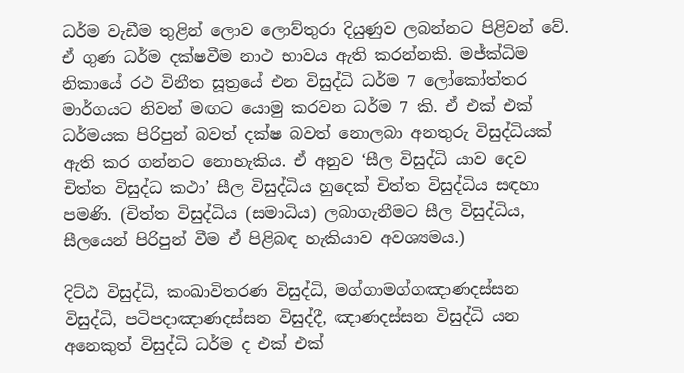ධර්ම වැඩීම තුළින් ලොව ලොව්තුරා දියුණුව ලබන්නට පිළිවන් වේ. ඒ ගුණ ධර්ම දක්ෂවීම නාථ භාවය ඇති කරන්නකි. මජ්ක්‍ධිම නිකායේ රථ විනීත සූත්‍රයේ එන විසුද්ධි ධර්ම 7 ලෝකෝත්තර මාර්ගයට නිවන් මඟට යොමු කරවන ධර්ම 7 කි. ඒ එක් එක් ධර්මයක පිරිපුන් බවත් දක්ෂ බවත් නොලබා අනතුරු විසුද්ධියක් ඇති කර ගන්නට නොහැකිය. ඒ අනුව ‘සීල විසුද්ධි යාව දෙව චිත්ත විසුද්ධ කථා’ සීල විසුද්ධිය හුදෙක් චිත්ත විසුද්ධිය සඳහා පමණි. (චිත්ත විසුද්ධිය (සමාධිය) ලබාගැනීමට සීල විසුද්ධිය, සීලයෙන් පිරිපුන් වීම ඒ පිළිබඳ හැකියාව අවශ්‍යමය.)

දිට්ඨ විසුද්ධි, කංඛාවිතරණ විසුද්ධි, මග්ගාමග්ගඤාණදස්සන විසුද්ධි, පටිපදාඤාණදස්සන විසුද්දී, ඤාණදස්සන විසුද්ධි යන අනෙකුත් විසුද්ධි ධර්ම ද එක් එක්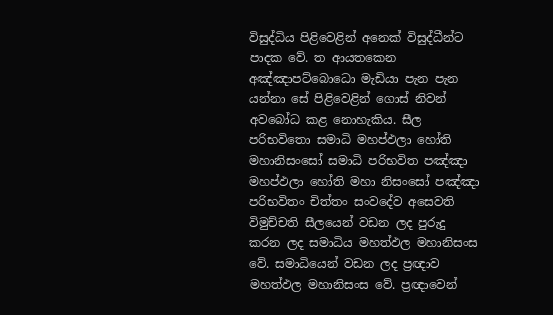විසුද්ධිය පිළිවෙළින් අනෙක් විසුද්ධීන්ට පාදක වේ. ත ආයතකෙන අඤ්ඤාපට්බොධො මැඩියා පැන පැන යන්නා සේ පිළිවෙළින් ගොස් නිවන් අවබෝධ කළ නොහැකිය. සීල පරිභවිතො සමාධි මහප්ඵලා හෝති මහානිසංසෝ සමාධි පරිභවිත පඤ්ඤා මහප්ඵලා හෝති මහා නිසංසෝ පඤ්ඤා පරිභවිතං චිත්තං සංවදේව අසෙවති විමුච්චති සීලයෙන් වඩන ලද පුරුදු කරන ලද සමාධිය මහත්ඵල මහානිසංස වේ. සමාධියෙන් වඩන ලද ප්‍රඥාව මහත්ඵල මහානිසංස වේ. ප්‍රඥාවෙන්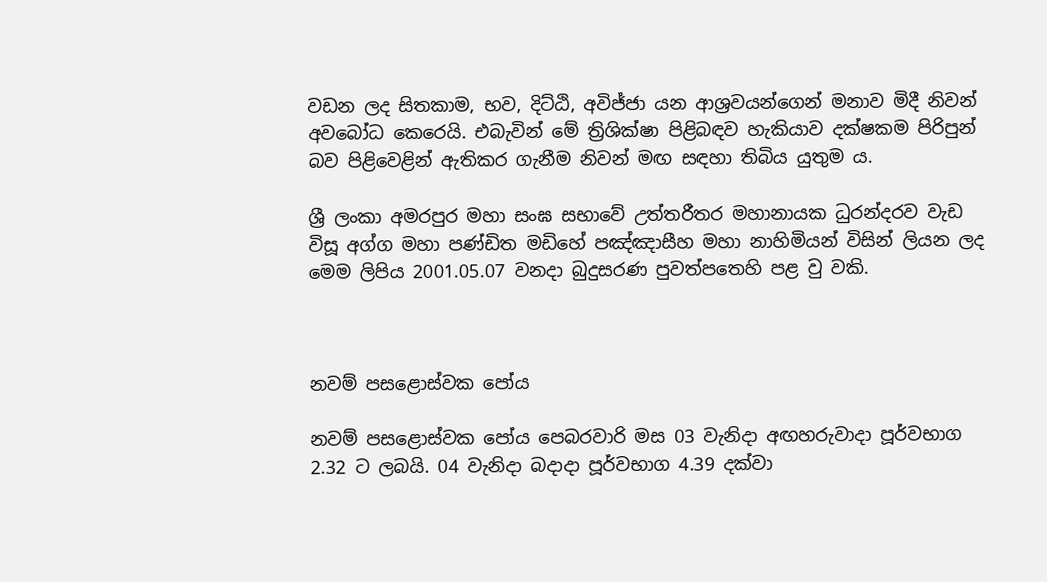වඩන ලද සිතකාම, භව, දිට්ඨි, අවිජ්ජා යන ආශ්‍රවයන්ගෙන් මනාව මිදී නිවන් අවබෝධ කෙරෙයි. එබැවින් මේ ත්‍රිශික්ෂා පිළිබඳව හැකියාව දක්ෂකම පිරිපුන් බව පිළිවෙළින් ඇතිකර ගැනීම නිවන් මඟ සඳහා තිබිය යුතුම ය.

ශ්‍රී ලංකා අමරපුර මහා සංඝ සභාවේ උත්තරීතර මහානායක ධුරන්දරව වැඩ විසූ අග්ග මහා පණ්ඩිත මඩිහේ පඤ්ඤාසීහ මහා නාහිමියන් විසින් ලියන ලද මෙම ලිපිය 2001.05.07 වනදා බුදුසරණ පුවත්පතෙහි පළ වු වකි.



නවම් පසළොස්වක පෝය

නවම් පසළොස්වක පෝය පෙබරවාරි මස 03 වැනිදා අඟහරුවාදා පූර්වභාග 2.32 ට ලබයි. 04 වැනිදා බදාදා පූර්වභාග 4.39 දක්වා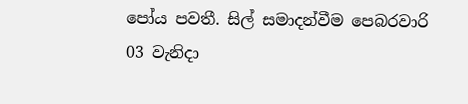පෝය පවතී. සිල් සමාදන්වීම පෙබරවාරි 03 වැනිදා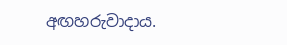අඟහරුවාදාය.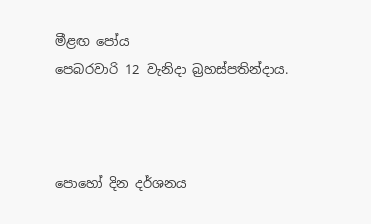මීළඟ පෝය
පෙබරවාරි 12 වැනිදා බ්‍රහස්පතින්දාය.



පොහෝ දින දර්ශනය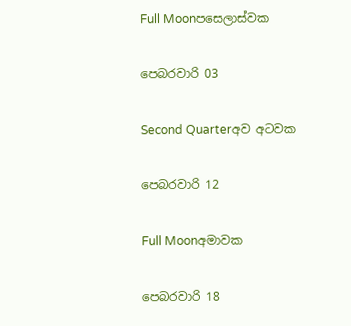Full Moonපසෙලාස්වක

පෙබරවාරි 03

Second Quarterඅව අටවක

පෙබරවාරි 12

Full Moonඅමාවක

පෙබරවාරි 18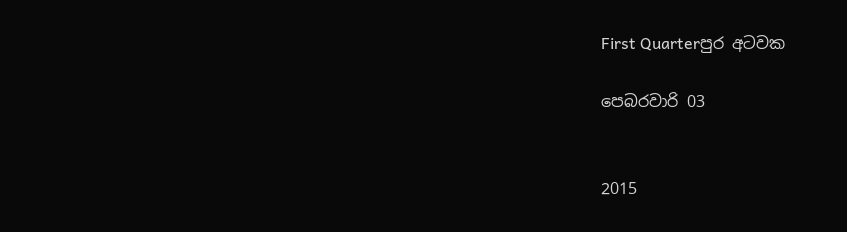First Quarterපුර අටවක

පෙබරවාරි 03


2015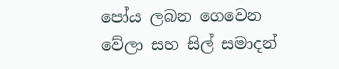පෝය ලබන ගෙවෙන වේලා සහ සිල් සමාදන්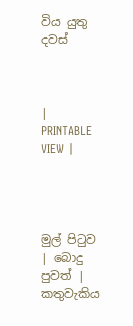විය යුතු දවස්



|   PRINTABLE VIEW |




මුල් පිටුව | බොදු පුවත් | කතුවැකිය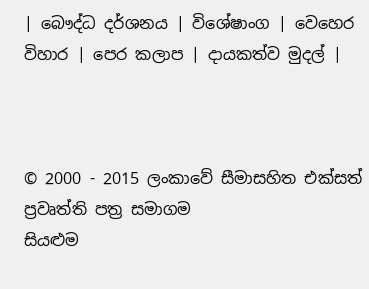| බෞද්ධ දර්ශනය | විශේෂාංග | වෙහෙර විහාර | පෙර කලාප | දායකත්ව මුදල් |



© 2000 - 2015 ලංකාවේ සීමාසහිත එක්සත් ප්‍රවෘත්ති පත්‍ර සමාගම
සියළුම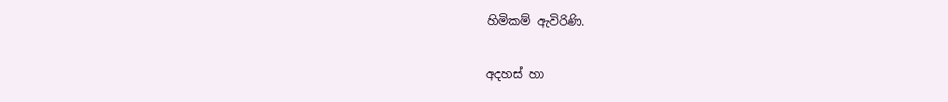හිමිකම් ඇවිරිණි.

අදහස් හා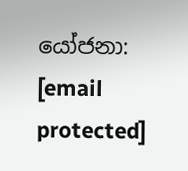යෝජනා: [email protected]